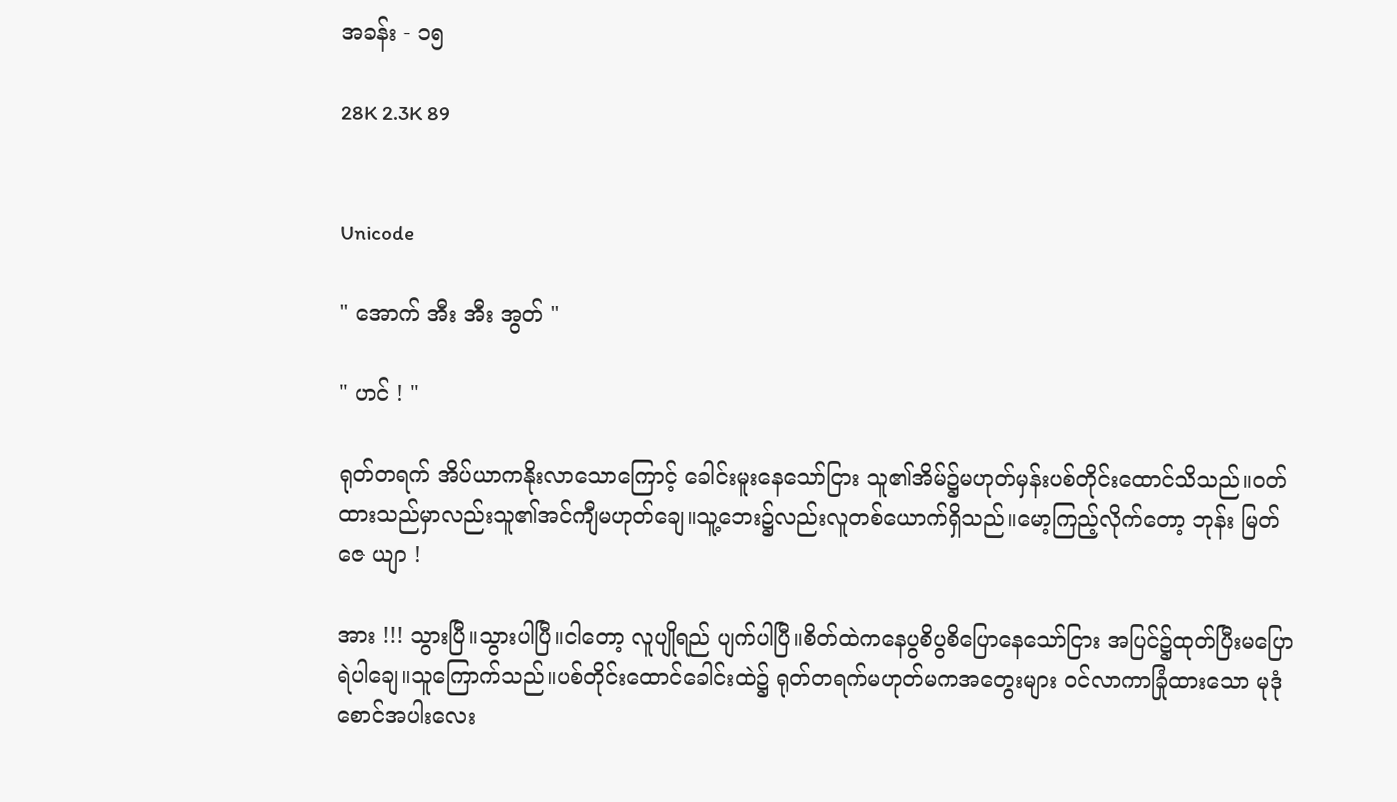အခန်း - ၁၅

28K 2.3K 89


Unicode

" အောက် အီး အီး အွတ် "

" ဟင် ! "

ရုတ်တရက် အိပ်ယာကနိုးလာသောကြောင့် ခေါင်းမူးနေသော်ငြား သူ၏အိမ်၌မဟုတ်မှန်းပစ်တိုင်းထောင်သိသည်။ဝတ်ထားသည်မှာလည်းသူ၏အင်ကျီမဟုတ်ချေ။သူ့ဘေး၌လည်းလူတစ်ယောက်ရှိသည်။မော့ကြည့်လိုက်တော့ ဘုန်း မြတ် ဇေ ယျာ !

အား !!! သွားပြီ။သွားပါပြီ။ငါတော့ လူပျိုရည် ပျက်ပါပြီ။စိတ်ထဲကနေပွစိပွစိပြောနေသော်ငြား အပြင်၌ထုတ်ပြီးမပြောရဲပါချေ။သူကြောက်သည်။ပစ်တိုင်းထောင်ခေါင်းထဲ၌ ရုတ်တရက်မဟုတ်မကအတွေးများ ဝင်လာကာခြုံထားသော မုဒုံစောင်အပါးလေး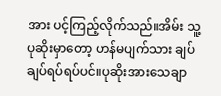အား ပင့်ကြည့်လိုက်သည်။အိမ်း သူ့ပုဆိုးမှာတော့ ဟန်မပျက်သား ချပ်ချပ်ရပ်ရပ်ပင်။ပုဆိုးအားသေချာ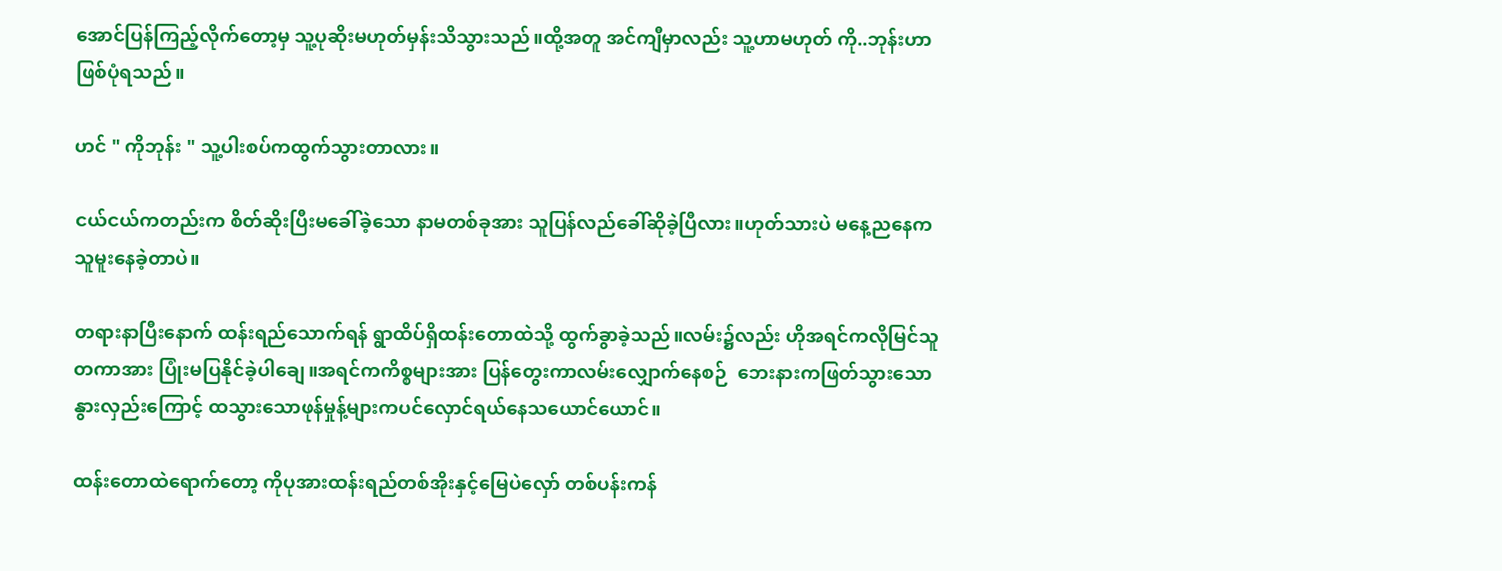အောင်ပြန်ကြည့်လိုက်တော့မှ သူ့ပုဆိုးမဟုတ်မှန်းသိသွား‌သည်။ထို့အတူ အင်ကျီမှာလည်း သူ့ဟာမဟုတ် ကို..ဘုန်းဟာဖြစ်ပုံရသည်။

ဟင် " ကိုဘုန်း " သူ့ပါးစပ်ကထွက်သွားတာလား။

ငယ်ငယ်ကတည်းက စိတ်ဆိုးပြီးမခေါ်ခဲ့သော နာမတစ်ခုအား သူပြန်လည်ခေါ်ဆိုခဲ့ပြီလား။ဟုတ်သားပဲ မနေ့ညနေကသူမူးနေခဲ့တာပဲ။

တရားနာပြီးနောက် ထန်းရည်သောက်ရန် ရွာထိပ်ရှိထန်းတောထဲသို့ ထွက်ခွာခဲ့သည်။လမ်း၌လည်း ဟိုအရင်ကလိုမြင်သူတကာအား ပြုံးမပြနိုင်ခဲ့ပါချေ။အရင်ကကိစ္စများအား ပြန်တွေးကာလမ်းလျှောက်နေစဉ်  ဘေးနားကဖြတ်သွားသော နွားလှည်းကြောင့် ထသွားသောဖုန်မှုန့်များကပင်လှောင်ရယ်နေသယောင်ယောင်။

ထန်းတောထဲရောက်တော့ ကိုပုအားထန်းရည်တစ်အိုးနှင့်မြေပဲလှော် တစ်ပန်းကန်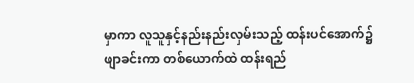မှာကာ လူသူနှင့်နည်းနည်းလှမ်းသည့် ထန်းပင်အောက်၌  ဖျာခင်းကာ တစ်ယောက်ထဲ ထန်းရည်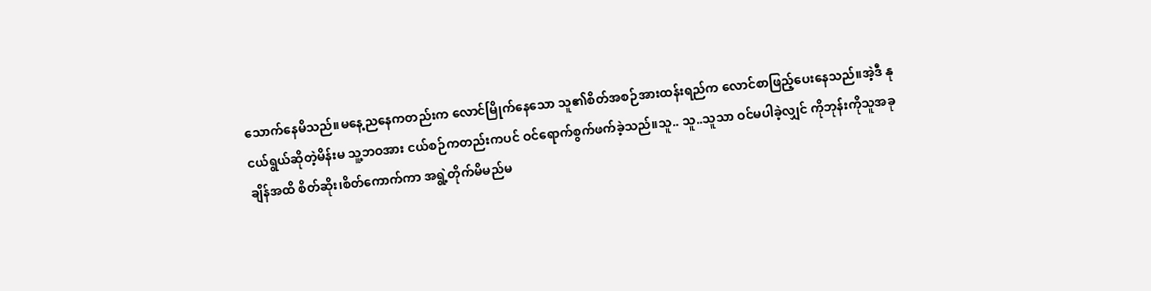သောက်နေမိသည်။မနေ့ညနေကတည်းက လောင်မြိုက်နေသော သူ၏စိတ်အစဉ်အားထန်းရည်က လောင်စာဖြည့်ပေးနေသည်။အဲ့ဒီ နုငယ်ရွယ်ဆိုတဲ့မိန်းမ သူ့ဘဝအား ငယ်စဉ်ကတည်းကပင် ဝင်ရောက်စွက်ဖက်ခဲ့သည်။သူ.. သူ..သူသာ ဝင်မပါခဲ့လျှင် ကိုဘုန်းကိုသူအခုချိန်အထိ စိတ်ဆိုး၊စိတ်ကောက်ကာ အရွဲ့တိုက်မိမည်မ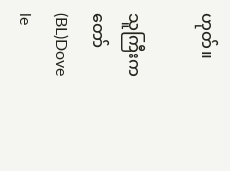ဟုတ်။

သူကြီးကတော်(BL)Dove le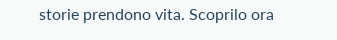storie prendono vita. Scoprilo ora